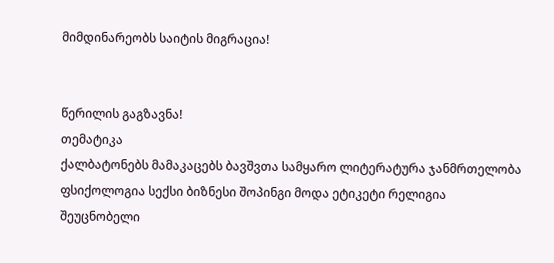მიმდინარეობს საიტის მიგრაცია!


წერილის გაგზავნა!
თემატიკა
ქალბატონებს მამაკაცებს ბავშვთა სამყარო ლიტერატურა ჯანმრთელობა ფსიქოლოგია სექსი ბიზნესი შოპინგი მოდა ეტიკეტი რელიგია შეუცნობელი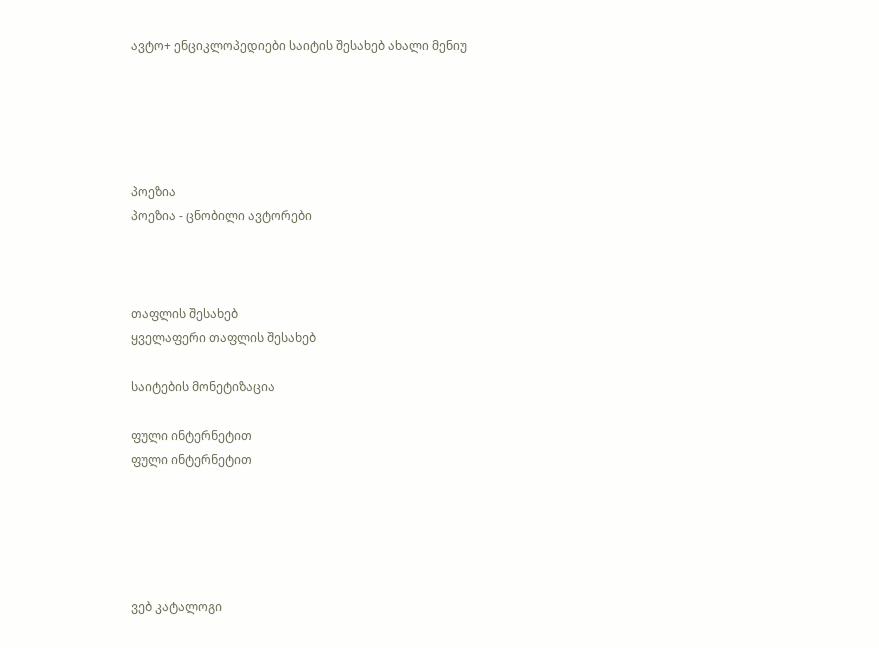ავტო+ ენციკლოპედიები საიტის შესახებ ახალი მენიუ





პოეზია
პოეზია - ცნობილი ავტორები



თაფლის შესახებ
ყველაფერი თაფლის შესახებ

საიტების მონეტიზაცია

ფული ინტერნეტით
ფული ინტერნეტით





ვებ კატალოგი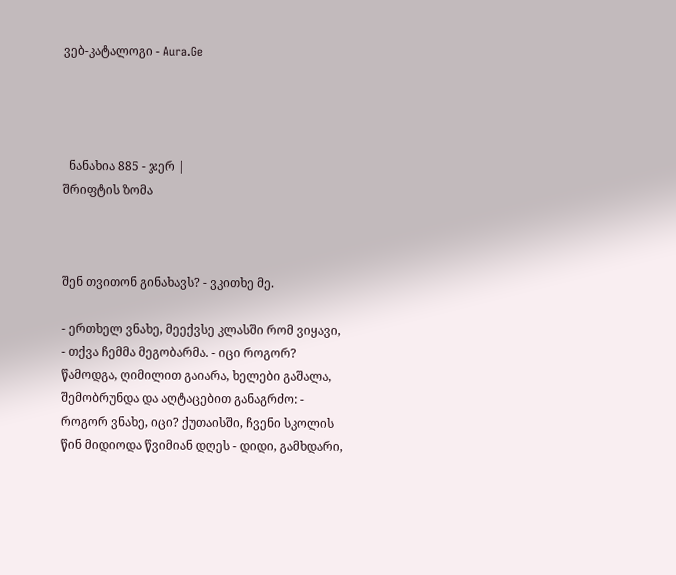ვებ-კატალოგი - Aura.Ge




  ნანახია 885 - ჯერ |
შრიფტის ზომა



შენ თვითონ გინახავს? - ვკითხე მე.

- ერთხელ ვნახე, მეექვსე კლასში რომ ვიყავი, - თქვა ჩემმა მეგობარმა. - იცი როგორ? წამოდგა, ღიმილით გაიარა, ხელები გაშალა, შემობრუნდა და აღტაცებით განაგრძო: - როგორ ვნახე, იცი? ქუთაისში, ჩვენი სკოლის წინ მიდიოდა წვიმიან დღეს - დიდი, გამხდარი,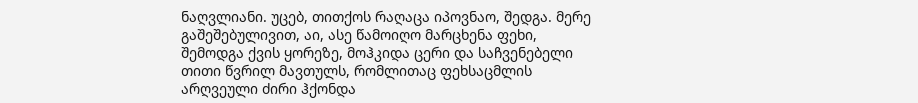ნაღვლიანი. უცებ, თითქოს რაღაცა იპოვნაო, შედგა. მერე გაშეშებულივით, აი, ასე წამოიღო მარცხენა ფეხი, შემოდგა ქვის ყორეზე, მოჰკიდა ცერი და საჩვენებელი თითი წვრილ მავთულს, რომლითაც ფეხსაცმლის არღვეული ძირი ჰქონდა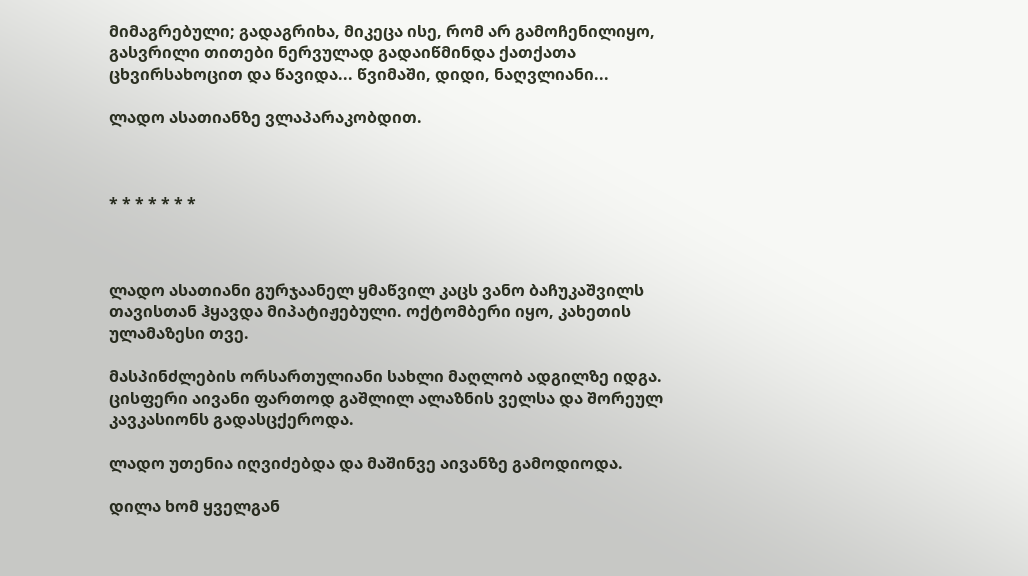მიმაგრებული; გადაგრიხა, მიკეცა ისე, რომ არ გამოჩენილიყო, გასვრილი თითები ნერვულად გადაიწმინდა ქათქათა ცხვირსახოცით და წავიდა... წვიმაში, დიდი, ნაღვლიანი...

ლადო ასათიანზე ვლაპარაკობდით.



* * * * * * *



ლადო ასათიანი გურჯაანელ ყმაწვილ კაცს ვანო ბაჩუკაშვილს თავისთან ჰყავდა მიპატიჟებული. ოქტომბერი იყო, კახეთის ულამაზესი თვე.

მასპინძლების ორსართულიანი სახლი მაღლობ ადგილზე იდგა. ცისფერი აივანი ფართოდ გაშლილ ალაზნის ველსა და შორეულ კავკასიონს გადასცქეროდა.

ლადო უთენია იღვიძებდა და მაშინვე აივანზე გამოდიოდა.

დილა ხომ ყველგან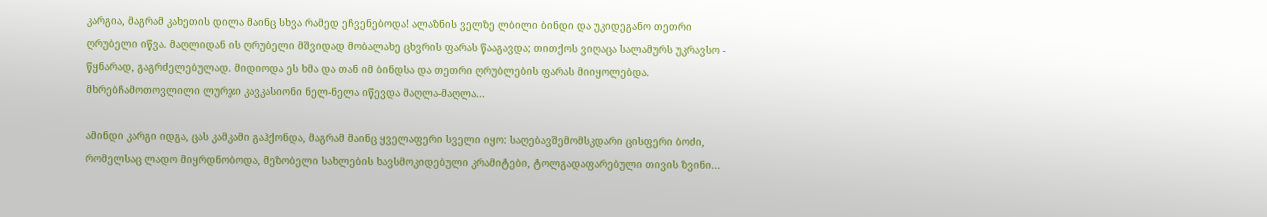კარგია, მაგრამ კახეთის დილა მაინც სხვა რამედ ეჩვენებოდა! ალაზნის ველზე ლბილი ბინდი და უკიდეგანო თეთრი ღრუბელი იწვა. მაღლიდან ის ღრუბელი მშვიდად მობალახე ცხვრის ფარას წააგავდა; თითქოს ვიღაცა სალამურს უკრავსო - წყნარად, გაგრძელებულად. მიდიოდა ეს ხმა და თან იმ ბინდსა და თეთრი ღრუბლების ფარას მიიყოლებდა. მხრებჩამოთოვლილი ლურჯი კავკასიონი ნელ-ნელა იწევდა მაღლა-მაღლა...

ამინდი კარგი იდგა, ცას კამკამი გაჰქონდა, მაგრამ მაინც ყველაფერი სველი იყო: საღებავშემომსკდარი ცისფერი ბოძი, რომელსაც ლადო მიყრდნობოდა, მეზობელი სახლების ხავსმოკიდებული კრამიტები, ტოლგადაფარებული თივის ზვინი...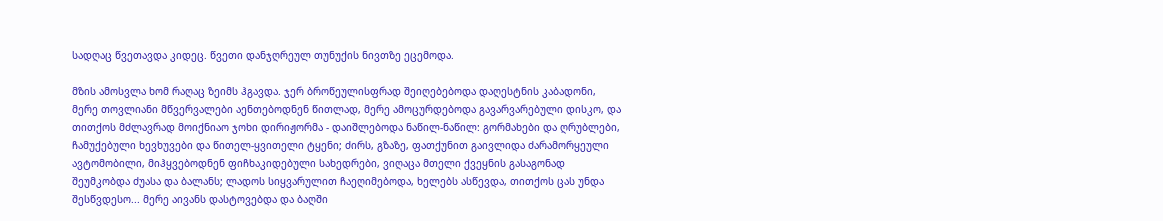სადღაც წვეთავდა კიდეც. წვეთი დანჯღრეულ თუნუქის ნივთზე ეცემოდა.

მზის ამოსვლა ხომ რაღაც ზეიმს ჰგავდა. ჯერ ბროწეულისფრად შეიღებებოდა დაღესტნის კაბადონი, მერე თოვლიანი მწვერვალები აენთებოდნენ წითლად, მერე ამოცურდებოდა გავარვარებული დისკო, და თითქოს მძლავრად მოიქნიაო ჯოხი დირიჟორმა - დაიშლებოდა ნაწილ-ნაწილ: გორმახები და ღრუბლები, ჩამუქებული ხევხუვები და წითელ-ყვითელი ტყენი; ძირს, გზაზე, ფათქუნით გაივლიდა ძარამორყეული ავტომობილი, მიჰყვებოდნენ ფიჩხაკიდებული სახედრები, ვიღაცა მთელი ქვეყნის გასაგონად შეუმკობდა ძუასა და ბალანს; ლადოს სიყვარულით ჩაეღიმებოდა, ხელებს ასწევდა, თითქოს ცას უნდა შესწვდესო... მერე აივანს დასტოვებდა და ბაღში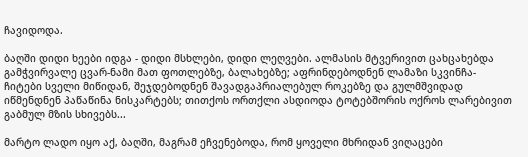ჩავიდოდა.

ბაღში დიდი ხეები იდგა - დიდი მსხლები, დიდი ლეღვები. ალმასის მტვერივით ცახცახებდა გამჭვირვალე ცვარ-ნამი მათ ფოთლებზე, ბალახებზე; აფრინდებოდნენ ლამაზი სკვინჩა-ჩიტები სველი მიწიდან, შეჯდებოდნენ შავადგაპრიალებულ როკებზე და გულმშვიდად იწმენდნენ პაწაწინა ნისკარტებს; თითქოს ორთქლი ასდიოდა ტოტებშორის ოქროს ლარებივით გაბმულ მზის სხივებს...

მარტო ლადო იყო აქ, ბაღში, მაგრამ ეჩვენებოდა, რომ ყოველი მხრიდან ვიღაცები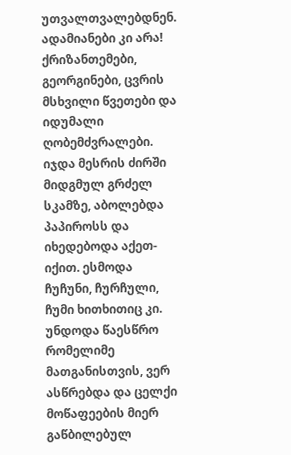უთვალთვალებდნენ. ადამიანები კი არა! ქრიზანთემები, გეორგინები, ცვრის მსხვილი წვეთები და იდუმალი ღობემძვრალები. იჯდა მესრის ძირში მიდგმულ გრძელ სკამზე, აბოლებდა პაპიროსს და იხედებოდა აქეთ-იქით. ესმოდა ჩუჩუნი, ჩურჩული, ჩუმი ხითხითიც კი. უნდოდა წაესწრო რომელიმე მათგანისთვის, ვერ ასწრებდა და ცელქი მოწაფეების მიერ გაწბილებულ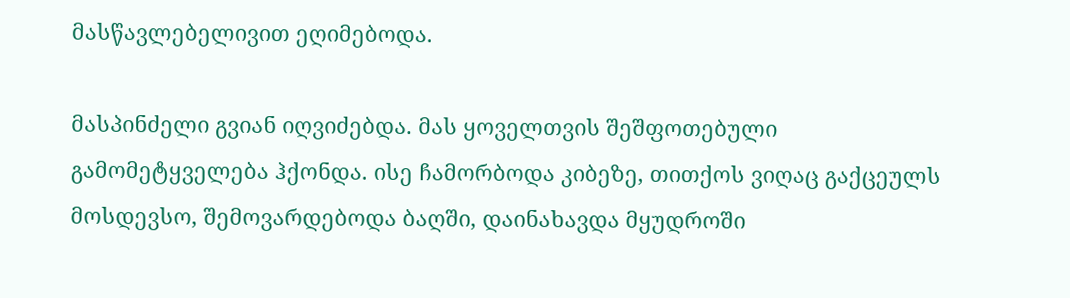მასწავლებელივით ეღიმებოდა.

მასპინძელი გვიან იღვიძებდა. მას ყოველთვის შეშფოთებული გამომეტყველება ჰქონდა. ისე ჩამორბოდა კიბეზე, თითქოს ვიღაც გაქცეულს მოსდევსო, შემოვარდებოდა ბაღში, დაინახავდა მყუდროში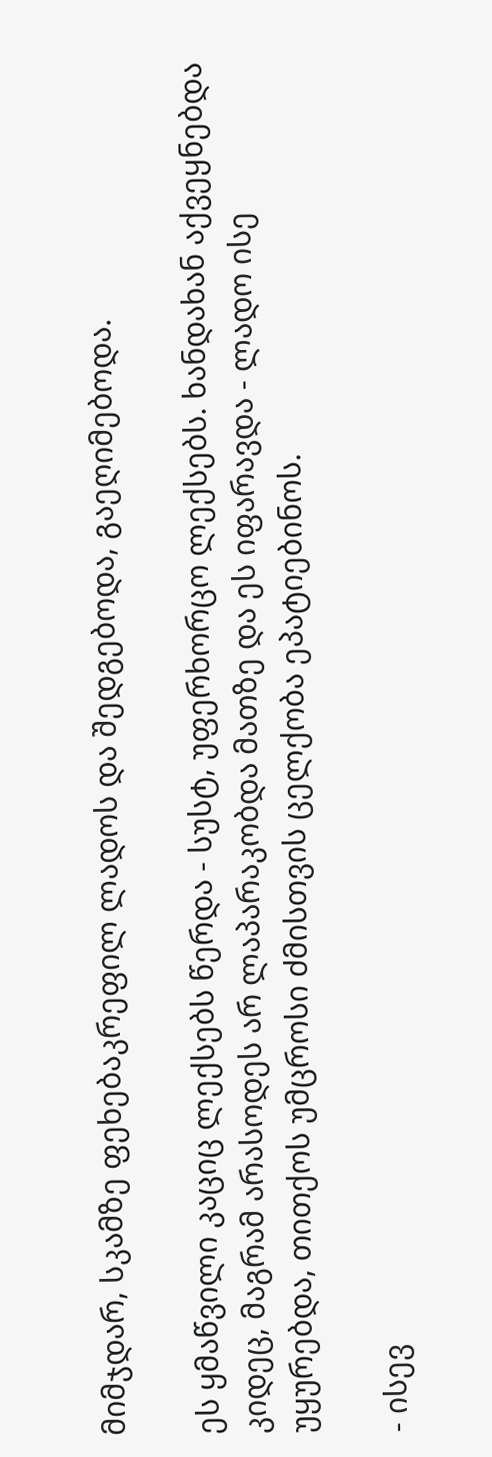მიმჯდარ, სკამზე ფეხებაკრეფილ ლადოს და შედგებოდა, გაეღიმებოდა.

ეს ყმაწვილი კაციც ლექსებს წერდა - სუსტ, უფერხორცო ლექსებს. ხანდახან აქვეყნებდა კიდეც, მაგრამ არასოდეს არ ლაპარაკობდა მათზე და ეს იფარავდა - ლადო ისე უყურებდა, თითქოს უმცროსი ძმისთვის ცელქობა ეპატიებინოს.

- ისევ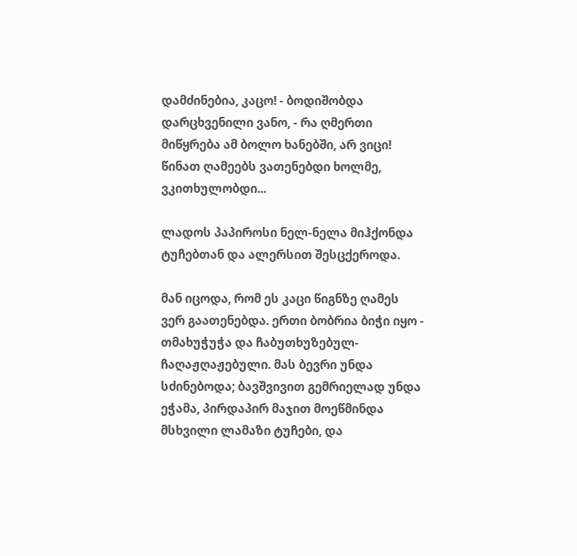დამძინებია, კაცო! - ბოდიშობდა დარცხვენილი ვანო, - რა ღმერთი მიწყრება ამ ბოლო ხანებში, არ ვიცი! წინათ ღამეებს ვათენებდი ხოლმე, ვკითხულობდი...

ლადოს პაპიროსი ნელ-ნელა მიჰქონდა ტუჩებთან და ალერსით შესცქეროდა.

მან იცოდა, რომ ეს კაცი წიგნზე ღამეს ვერ გაათენებდა. ერთი ბობრია ბიჭი იყო - თმახუჭუჭა და ჩაბუთხუზებულ-ჩაღაჟღაჟებული. მას ბევრი უნდა სძინებოდა; ბავშვივით გემრიელად უნდა ეჭამა, პირდაპირ მაჯით მოეწმინდა მსხვილი ლამაზი ტუჩები, და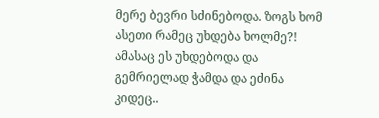მერე ბევრი სძინებოდა. ზოგს ხომ ასეთი რამეც უხდება ხოლმე?! ამასაც ეს უხდებოდა და გემრიელად ჭამდა და ეძინა კიდეც..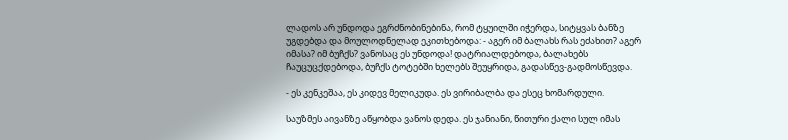ლადოს არ უნდოდა ეგრძნობინებინა, რომ ტყუილში იჭერდა, სიტყვას ბანზე უგდებდა და მოულოდნელად ეკითხებოდა: - აგერ იმ ბალახს რას ეძახით? აგერ იმასა? იმ ბუჩქს? ვანოსაც ეს უნდოდა! დატრიალდებოდა, ბალახებს ჩაუცუცქდებოდა, ბუჩქს ტოტებში ხელებს შეუყრიდა, გადასწევ-გადმოსწევდა.

- ეს კენკეშაა, ეს კიდევ მელიკუდა. ეს ვირიბალბა და ესეც ხომარდული.

საუზმეს აივანზე აწყობდა ვანოს დედა. ეს ჯანიანი, წითური ქალი სულ იმას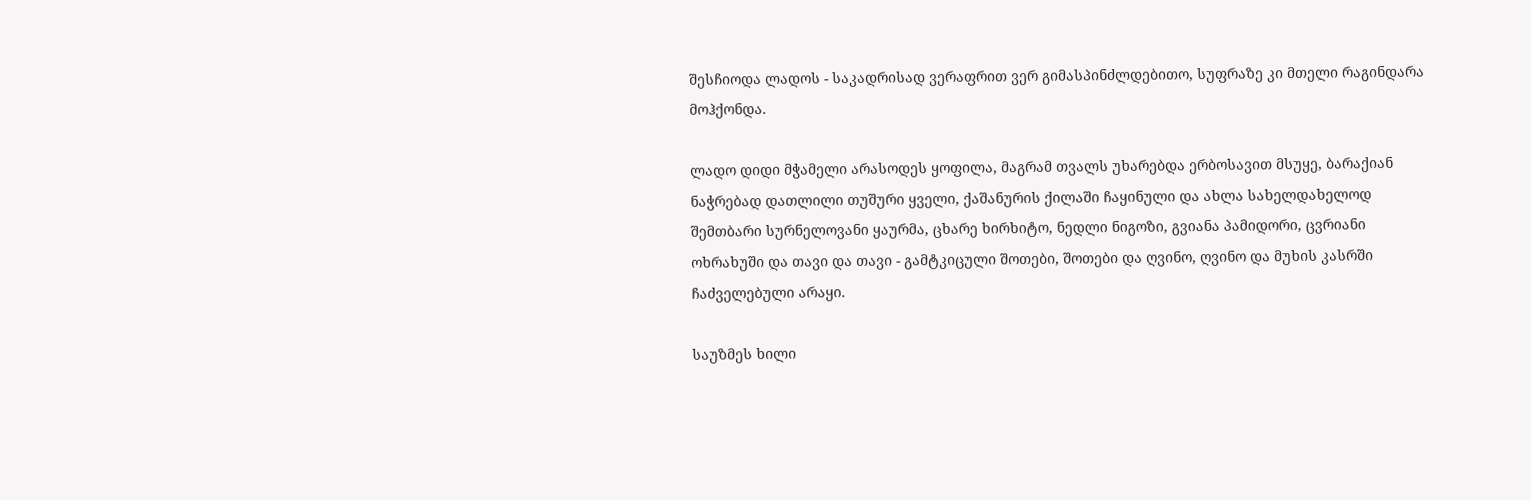შესჩიოდა ლადოს - საკადრისად ვერაფრით ვერ გიმასპინძლდებითო, სუფრაზე კი მთელი რაგინდარა მოჰქონდა.

ლადო დიდი მჭამელი არასოდეს ყოფილა, მაგრამ თვალს უხარებდა ერბოსავით მსუყე, ბარაქიან ნაჭრებად დათლილი თუშური ყველი, ქაშანურის ქილაში ჩაყინული და ახლა სახელდახელოდ შემთბარი სურნელოვანი ყაურმა, ცხარე ხირხიტო, ნედლი ნიგოზი, გვიანა პამიდორი, ცვრიანი ოხრახუში და თავი და თავი - გამტკიცული შოთები, შოთები და ღვინო, ღვინო და მუხის კასრში ჩაძველებული არაყი.

საუზმეს ხილი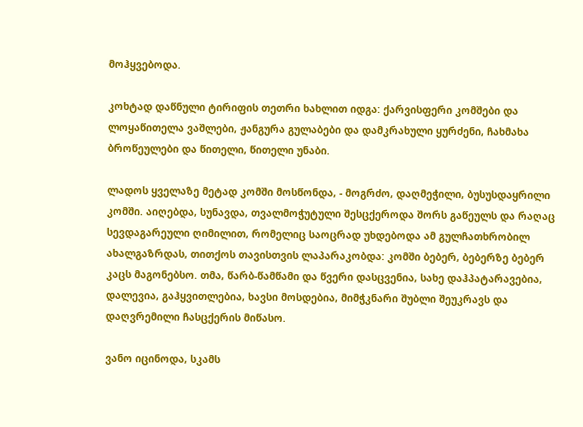მოჰყვებოდა.

კოხტად დაწნული ტირიფის თეთრი ხახლით იდგა: ქარვისფერი კომშები და ლოყაწითელა ვაშლები, ჟანგურა გულაბები და დამკრახული ყურძენი, ჩახმახა ბროწეულები და წითელი, წითელი უნაბი.

ლადოს ყველაზე მეტად კომში მოსწონდა, - მოგრძო, დაღმეჭილი, ბუსუსდაყრილი კომში. აიღებდა, სუნავდა, თვალმოჭუტული შესცქეროდა შორს გაწეულს და რაღაც სევდაგარეული ღიმილით, რომელიც საოცრად უხდებოდა ამ გულჩათხრობილ ახალგაზრდას, თითქოს თავისთვის ლაპარაკობდა: კომში ბებერ, ბებერზე ბებერ კაცს მაგონებსო. თმა, წარბ-წამწამი და წვერი დასცვენია, სახე დაჰპატარავებია, დალევია, გაჰყვითლებია, ხავსი მოსდებია, მიმჭკნარი შუბლი შეუკრავს და დაღვრემილი ჩასცქერის მიწასო.

ვანო იცინოდა, სკამს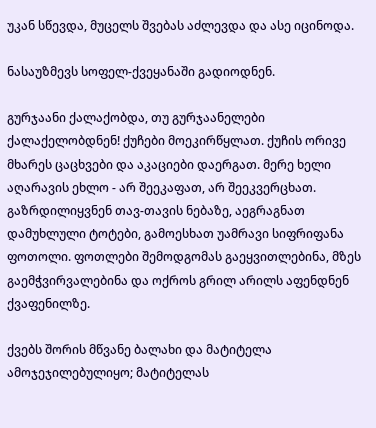უკან სწევდა, მუცელს შვებას აძლევდა და ასე იცინოდა.

ნასაუზმევს სოფელ-ქვეყანაში გადიოდნენ.

გურჯაანი ქალაქობდა, თუ გურჯაანელები ქალაქელობდნენ! ქუჩები მოეკირწყლათ. ქუჩის ორივე მხარეს ცაცხვები და აკაციები დაერგათ. მერე ხელი აღარავის ეხლო - არ შეეკაფათ, არ შეეკვერცხათ. გაზრდილიყვნენ თავ-თავის ნებაზე, აეგრაგნათ დამუხლული ტოტები, გამოესხათ უამრავი სიფრიფანა ფოთოლი. ფოთლები შემოდგომას გაეყვითლებინა, მზეს გაემჭვირვალებინა და ოქროს გრილ არილს აფენდნენ ქვაფენილზე.

ქვებს შორის მწვანე ბალახი და მატიტელა ამოჯეჯილებულიყო; მატიტელას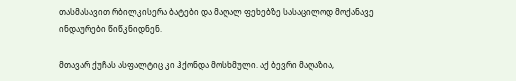თასმასავით რბილკისერა ბატები და მაღალ ფეხებზე სასაცილოდ მოქანავე ინდაურები წიწკნიდნენ.

მთავარ ქუჩას ასფალტიც კი ჰქონდა მოსხმული. აქ ბევრი მაღაზია,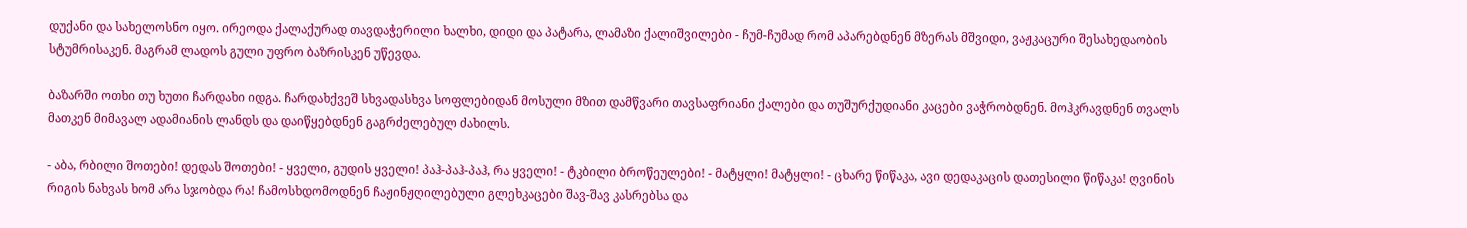დუქანი და სახელოსნო იყო. ირეოდა ქალაქურად თავდაჭერილი ხალხი, დიდი და პატარა, ლამაზი ქალიშვილები - ჩუმ-ჩუმად რომ აპარებდნენ მზერას მშვიდი, ვაჟკაცური შესახედაობის სტუმრისაკენ. მაგრამ ლადოს გული უფრო ბაზრისკენ უწევდა.

ბაზარში ოთხი თუ ხუთი ჩარდახი იდგა. ჩარდახქვეშ სხვადასხვა სოფლებიდან მოსული მზით დამწვარი თავსაფრიანი ქალები და თუშურქუდიანი კაცები ვაჭრობდნენ. მოჰკრავდნენ თვალს მათკენ მიმავალ ადამიანის ლანდს და დაიწყებდნენ გაგრძელებულ ძახილს.

- აბა, რბილი შოთები! დედას შოთები! - ყველი, გუდის ყველი! პაჰ-პაჰ-პაჰ, რა ყველი! - ტკბილი ბროწეულები! - მატყლი! მატყლი! - ცხარე წიწაკა, ავი დედაკაცის დათესილი წიწაკა! ღვინის რიგის ნახვას ხომ არა სჯობდა რა! ჩამოსხდომოდნენ ჩაჟინჟღილებული გლეხკაცები შავ-შავ კასრებსა და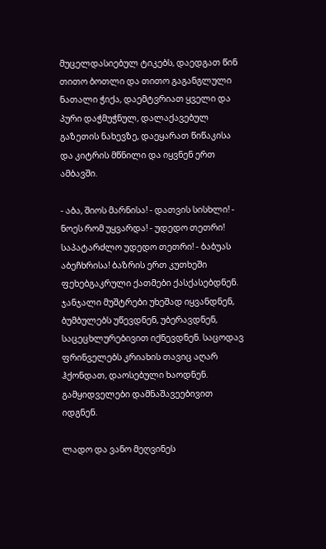მუცელდასიებულ ტიკებს, დაედგათ წინ თითო ბოთლი და თითო გაგანგლული ნათალი ჭიქა, დაემტვრიათ ყველი და პური დაჭმუჭნულ, დალაქავებულ გაზეთის ნახევზე, დაეყარათ წიწაკისა და კიტრის მწნილი და იყვნენ ერთ ამბავში.

- აბა, შიოს მარნისა! - დათვის სისხლი! - ნოეს რომ უყვარდა! - უდედო თეთრი! საპატარძლო უდედო თეთრი! - ბაბუას აბეჩხრისა! ბაზრის ერთ კუთხეში ფეხებგაკრული ქათმები ქასქასებდნენ. ჯანჯალი მუშტრები უხეშად იყვანდნენ, ბუმბულებს უწევდნენ, უბერავდნენ, საცეცხლურებივით იქნევდნენ. საცოდავ ფრინველებს კრიახის თავიც აღარ ჰქონდათ, დაოსებული ხაოდნენ. გამყიდველები დამნაშავეებივით იდგნენ.

ლადო და ვანო მეღვინეს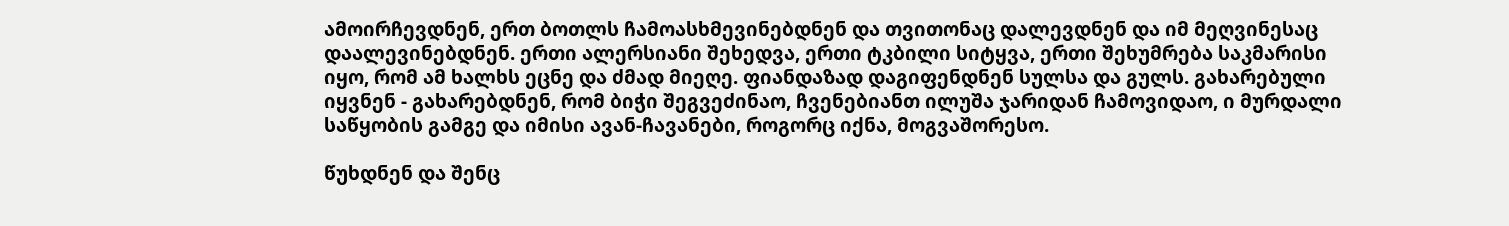ამოირჩევდნენ, ერთ ბოთლს ჩამოასხმევინებდნენ და თვითონაც დალევდნენ და იმ მეღვინესაც დაალევინებდნენ. ერთი ალერსიანი შეხედვა, ერთი ტკბილი სიტყვა, ერთი შეხუმრება საკმარისი იყო, რომ ამ ხალხს ეცნე და ძმად მიეღე. ფიანდაზად დაგიფენდნენ სულსა და გულს. გახარებული იყვნენ - გახარებდნენ, რომ ბიჭი შეგვეძინაო, ჩვენებიანთ ილუშა ჯარიდან ჩამოვიდაო, ი მურდალი საწყობის გამგე და იმისი ავან-ჩავანები, როგორც იქნა, მოგვაშორესო.

წუხდნენ და შენც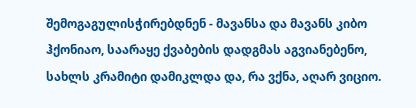შემოგაგულისჭირებდნენ - მავანსა და მავანს კიბო ჰქონიაო, საარაყე ქვაბების დადგმას აგვიანებენო, სახლს კრამიტი დამიკლდა და, რა ვქნა, აღარ ვიციო.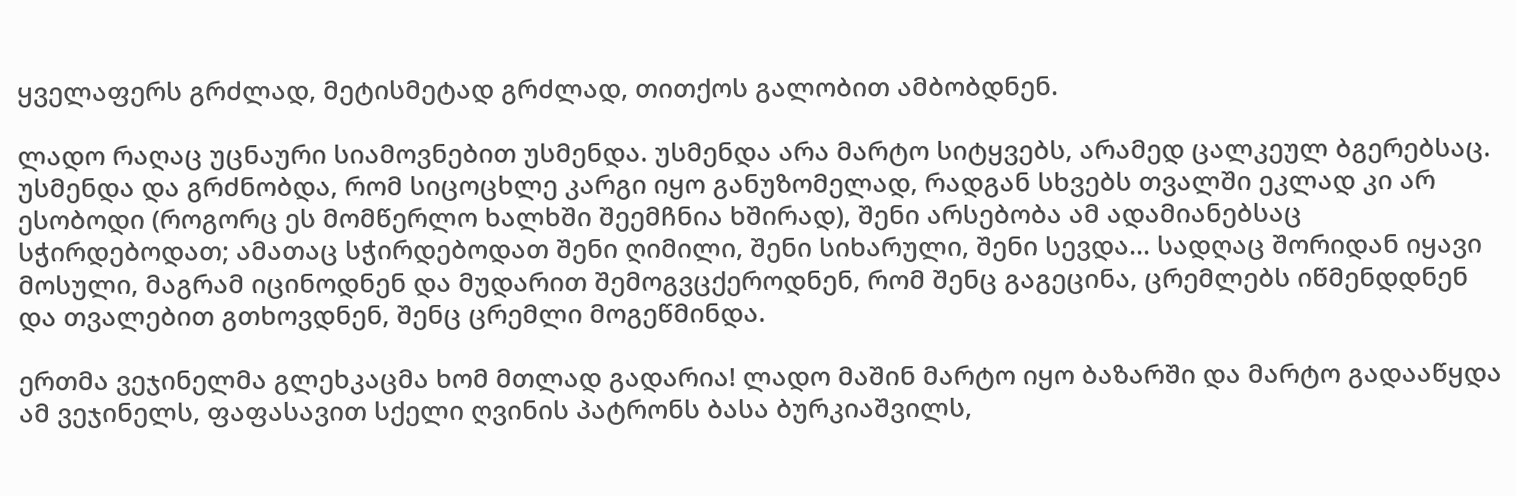ყველაფერს გრძლად, მეტისმეტად გრძლად, თითქოს გალობით ამბობდნენ.

ლადო რაღაც უცნაური სიამოვნებით უსმენდა. უსმენდა არა მარტო სიტყვებს, არამედ ცალკეულ ბგერებსაც. უსმენდა და გრძნობდა, რომ სიცოცხლე კარგი იყო განუზომელად, რადგან სხვებს თვალში ეკლად კი არ ესობოდი (როგორც ეს მომწერლო ხალხში შეემჩნია ხშირად), შენი არსებობა ამ ადამიანებსაც სჭირდებოდათ; ამათაც სჭირდებოდათ შენი ღიმილი, შენი სიხარული, შენი სევდა... სადღაც შორიდან იყავი მოსული, მაგრამ იცინოდნენ და მუდარით შემოგვცქეროდნენ, რომ შენც გაგეცინა, ცრემლებს იწმენდდნენ და თვალებით გთხოვდნენ, შენც ცრემლი მოგეწმინდა.

ერთმა ვეჯინელმა გლეხკაცმა ხომ მთლად გადარია! ლადო მაშინ მარტო იყო ბაზარში და მარტო გადააწყდა ამ ვეჯინელს, ფაფასავით სქელი ღვინის პატრონს ბასა ბურკიაშვილს,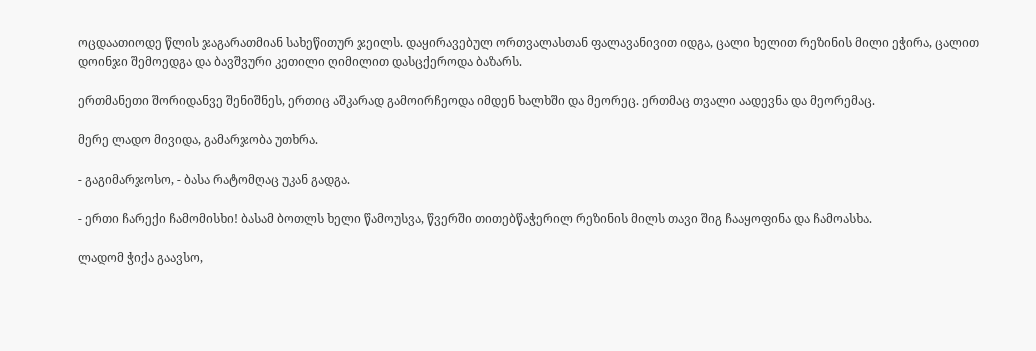ოცდაათიოდე წლის ჯაგარათმიან სახეწითურ ჯეილს. დაყირავებულ ორთვალასთან ფალავანივით იდგა, ცალი ხელით რეზინის მილი ეჭირა, ცალით დოინჯი შემოედგა და ბავშვური კეთილი ღიმილით დასცქეროდა ბაზარს.

ერთმანეთი შორიდანვე შენიშნეს, ერთიც აშკარად გამოირჩეოდა იმდენ ხალხში და მეორეც. ერთმაც თვალი აადევნა და მეორემაც.

მერე ლადო მივიდა, გამარჯობა უთხრა.

- გაგიმარჯოსო, - ბასა რატომღაც უკან გადგა.

- ერთი ჩარექი ჩამომისხი! ბასამ ბოთლს ხელი წამოუსვა, წვერში თითებწაჭერილ რეზინის მილს თავი შიგ ჩააყოფინა და ჩამოასხა.

ლადომ ჭიქა გაავსო,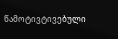წამოტივტივებული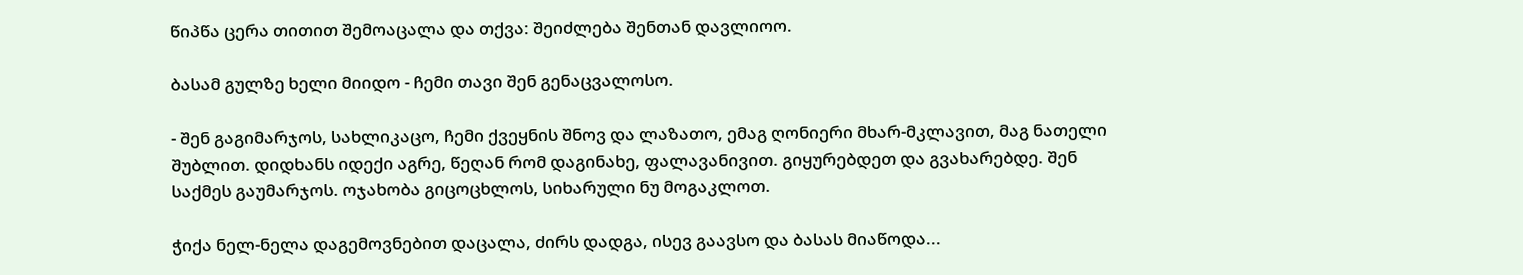წიპწა ცერა თითით შემოაცალა და თქვა: შეიძლება შენთან დავლიოო.

ბასამ გულზე ხელი მიიდო - ჩემი თავი შენ გენაცვალოსო.

- შენ გაგიმარჯოს, სახლიკაცო, ჩემი ქვეყნის შნოვ და ლაზათო, ემაგ ღონიერი მხარ-მკლავით, მაგ ნათელი შუბლით. დიდხანს იდექი აგრე, წეღან რომ დაგინახე, ფალავანივით. გიყურებდეთ და გვახარებდე. შენ საქმეს გაუმარჯოს. ოჯახობა გიცოცხლოს, სიხარული ნუ მოგაკლოთ.

ჭიქა ნელ-ნელა დაგემოვნებით დაცალა, ძირს დადგა, ისევ გაავსო და ბასას მიაწოდა...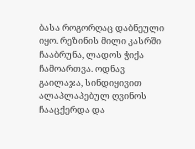ბასა როგორღაც დაბნეული იყო. რეზინის მილი კასრში ჩააბრუნა, ლადოს ჭიქა ჩამოართვა. ოდნავ გაილაჯა, სინდიყივით ალაპლაპებულ ღვინოს ჩააცქერდა და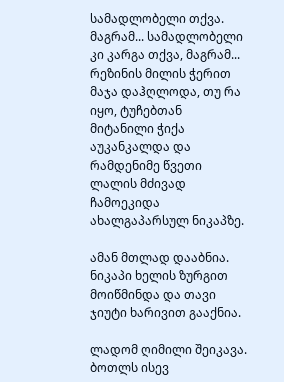სამადლობელი თქვა. მაგრამ... სამადლობელი კი კარგა თქვა, მაგრამ... რეზინის მილის ჭერით მაჯა დაჰღლოდა, თუ რა იყო, ტუჩებთან მიტანილი ჭიქა აუკანკალდა და რამდენიმე წვეთი ლალის მძივად ჩამოეკიდა ახალგაპარსულ ნიკაპზე.

ამან მთლად დააბნია. ნიკაპი ხელის ზურგით მოიწმინდა და თავი ჯიუტი ხარივით გააქნია.

ლადომ ღიმილი შეიკავა. ბოთლს ისევ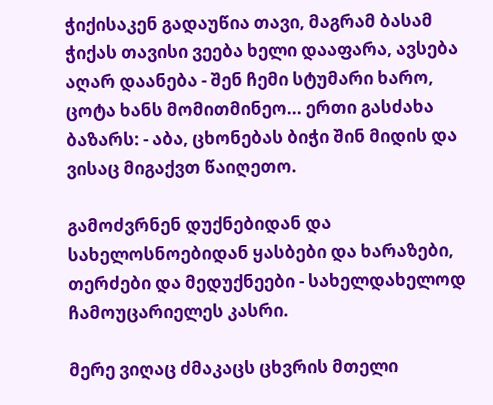ჭიქისაკენ გადაუწია თავი, მაგრამ ბასამ ჭიქას თავისი ვეება ხელი დააფარა, ავსება აღარ დაანება - შენ ჩემი სტუმარი ხარო, ცოტა ხანს მომითმინეო... ერთი გასძახა ბაზარს: - აბა, ცხონებას ბიჭი შინ მიდის და ვისაც მიგაქვთ წაიღეთო.

გამოძვრნენ დუქნებიდან და სახელოსნოებიდან ყასბები და ხარაზები, თერძები და მედუქნეები - სახელდახელოდ ჩამოუცარიელეს კასრი.

მერე ვიღაც ძმაკაცს ცხვრის მთელი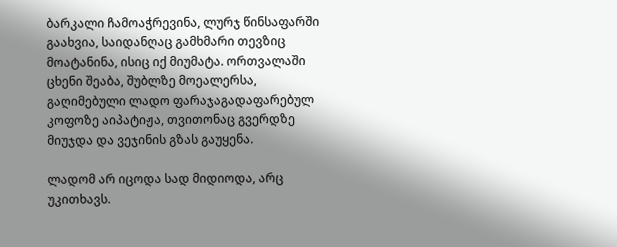ბარკალი ჩამოაჭრევინა, ლურჯ წინსაფარში გაახვია, საიდანღაც გამხმარი თევზიც მოატანინა, ისიც იქ მიუმატა. ორთვალაში ცხენი შეაბა, შუბლზე მოეალერსა, გაღიმებული ლადო ფარაჯაგადაფარებულ კოფოზე აიპატიჟა, თვითონაც გვერდზე მიუჯდა და ვეჯინის გზას გაუყენა.

ლადომ არ იცოდა სად მიდიოდა, არც უკითხავს.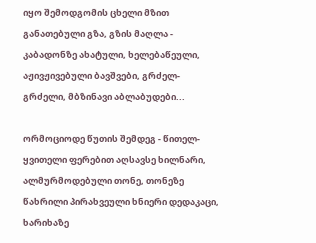იყო შემოდგომის ცხელი მზით განათებული გზა, გზის მაღლა - კაბადონზე ახატული, ხელებაწეული, აჟივჟივებული ბავშვები, გრძელ-გრძელი, მბზინავი აბლაბუდები...

ორმოციოდე წუთის შემდეგ - წითელ-ყვითელი ფერებით აღსავსე ხილნარი, ალმურმოდებული თონე, თონეზე წახრილი პირახვეული ხნიერი დედაკაცი, ხარიხაზე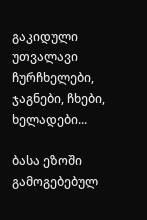გაკიდული უთვალავი ჩურჩხელები, ჯაგნები, ჩხები, ხელადები...

ბასა ეზოში გამოგებებულ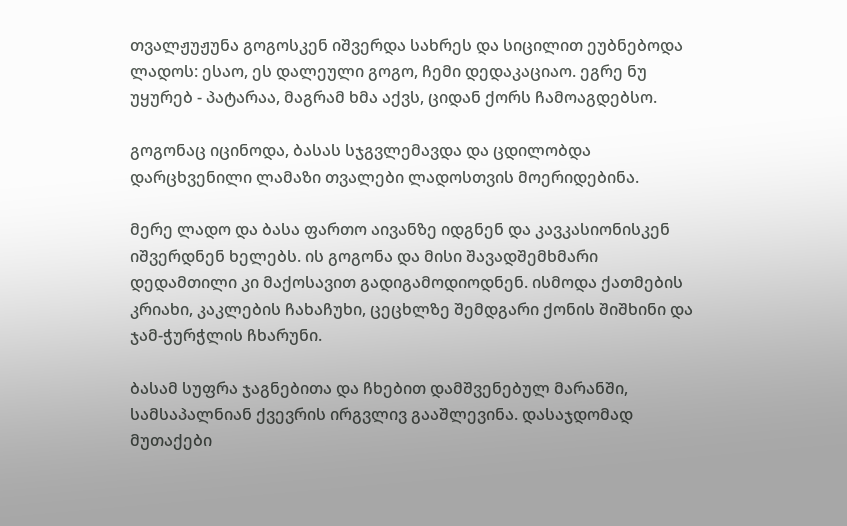თვალჟუჟუნა გოგოსკენ იშვერდა სახრეს და სიცილით ეუბნებოდა ლადოს: ესაო, ეს დალეული გოგო, ჩემი დედაკაციაო. ეგრე ნუ უყურებ - პატარაა, მაგრამ ხმა აქვს, ციდან ქორს ჩამოაგდებსო.

გოგონაც იცინოდა, ბასას სჯგვლემავდა და ცდილობდა დარცხვენილი ლამაზი თვალები ლადოსთვის მოერიდებინა.

მერე ლადო და ბასა ფართო აივანზე იდგნენ და კავკასიონისკენ იშვერდნენ ხელებს. ის გოგონა და მისი შავადშემხმარი დედამთილი კი მაქოსავით გადიგამოდიოდნენ. ისმოდა ქათმების კრიახი, კაკლების ჩახაჩუხი, ცეცხლზე შემდგარი ქონის შიშხინი და ჯამ-ჭურჭლის ჩხარუნი.

ბასამ სუფრა ჯაგნებითა და ჩხებით დამშვენებულ მარანში, სამსაპალნიან ქვევრის ირგვლივ გააშლევინა. დასაჯდომად მუთაქები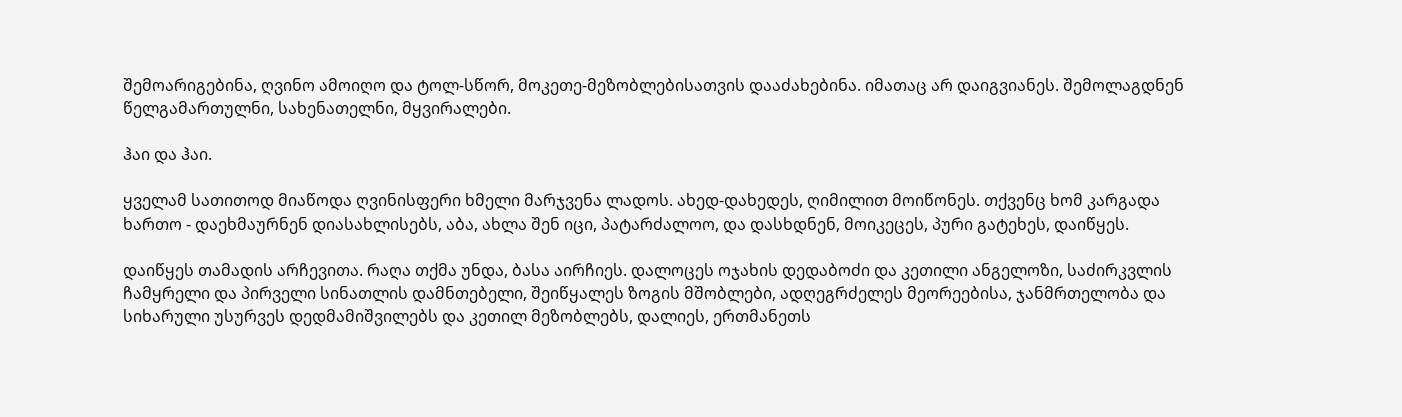შემოარიგებინა, ღვინო ამოიღო და ტოლ-სწორ, მოკეთე-მეზობლებისათვის დააძახებინა. იმათაც არ დაიგვიანეს. შემოლაგდნენ წელგამართულნი, სახენათელნი, მყვირალები.

ჰაი და ჰაი.

ყველამ სათითოდ მიაწოდა ღვინისფერი ხმელი მარჯვენა ლადოს. ახედ-დახედეს, ღიმილით მოიწონეს. თქვენც ხომ კარგადა ხართო - დაეხმაურნენ დიასახლისებს, აბა, ახლა შენ იცი, პატარძალოო, და დასხდნენ, მოიკეცეს, პური გატეხეს, დაიწყეს.

დაიწყეს თამადის არჩევითა. რაღა თქმა უნდა, ბასა აირჩიეს. დალოცეს ოჯახის დედაბოძი და კეთილი ანგელოზი, საძირკვლის ჩამყრელი და პირველი სინათლის დამნთებელი, შეიწყალეს ზოგის მშობლები, ადღეგრძელეს მეორეებისა, ჯანმრთელობა და სიხარული უსურვეს დედმამიშვილებს და კეთილ მეზობლებს, დალიეს, ერთმანეთს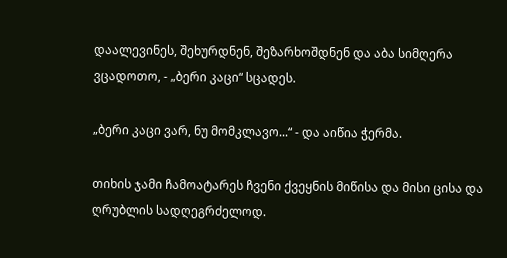დაალევინეს, შეხურდნენ, შეზარხოშდნენ და აბა სიმღერა ვცადოთო, - „ბერი კაცი“ სცადეს.

„ბერი კაცი ვარ, ნუ მომკლავო...“ - და აიწია ჭერმა.

თიხის ჯამი ჩამოატარეს ჩვენი ქვეყნის მიწისა და მისი ცისა და ღრუბლის სადღეგრძელოდ.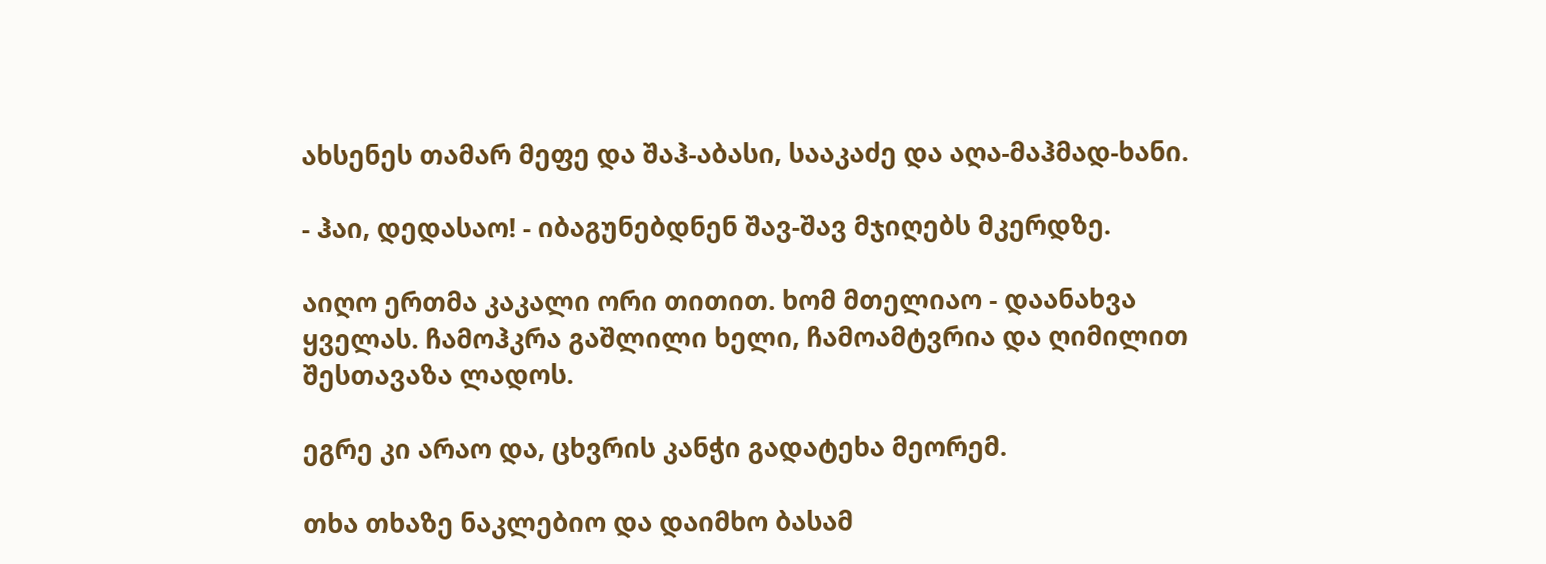ახსენეს თამარ მეფე და შაჰ-აბასი, სააკაძე და აღა-მაჰმად-ხანი.

- ჰაი, დედასაო! - იბაგუნებდნენ შავ-შავ მჯიღებს მკერდზე.

აიღო ერთმა კაკალი ორი თითით. ხომ მთელიაო - დაანახვა ყველას. ჩამოჰკრა გაშლილი ხელი, ჩამოამტვრია და ღიმილით შესთავაზა ლადოს.

ეგრე კი არაო და, ცხვრის კანჭი გადატეხა მეორემ.

თხა თხაზე ნაკლებიო და დაიმხო ბასამ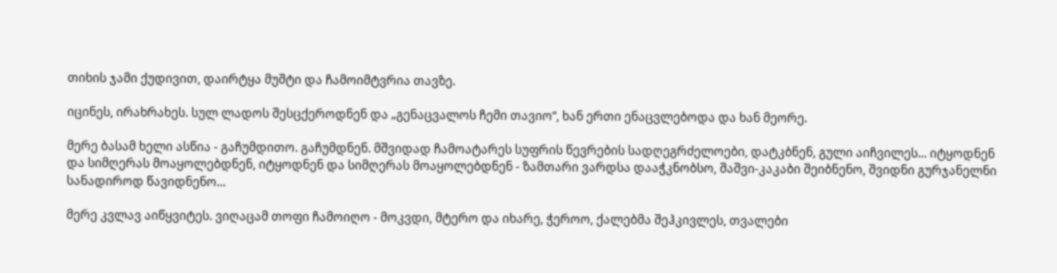თიხის ჯამი ქუდივით, დაირტყა მუშტი და ჩამოიმტვრია თავზე.

იცინეს, ირახრახეს. სულ ლადოს შესცქეროდნენ და „გენაცვალოს ჩემი თავიო“, ხან ერთი ენაცვლებოდა და ხან მეორე.

მერე ბასამ ხელი ასწია - გაჩუმდითო. გაჩუმდნენ. მშვიდად ჩამოატარეს სუფრის წევრების სადღეგრძელოები, დატკბნენ, გული აიჩვილეს... იტყოდნენ და სიმღერას მოაყოლებდნენ, იტყოდნენ და სიმღერას მოაყოლებდნენ - ზამთარი ვარდსა დააჭკნობსო, შაშვი-კაკაბი შეიბნენო, შვიდნი გურჯანელნი სანადიროდ წავიდნენო...

მერე კვლავ აიწყვიტეს. ვიღაცამ თოფი ჩამოიღო - მოკვდი, მტერო და იხარე, ჭეროო, ქალებმა შეჰკივლეს, თვალები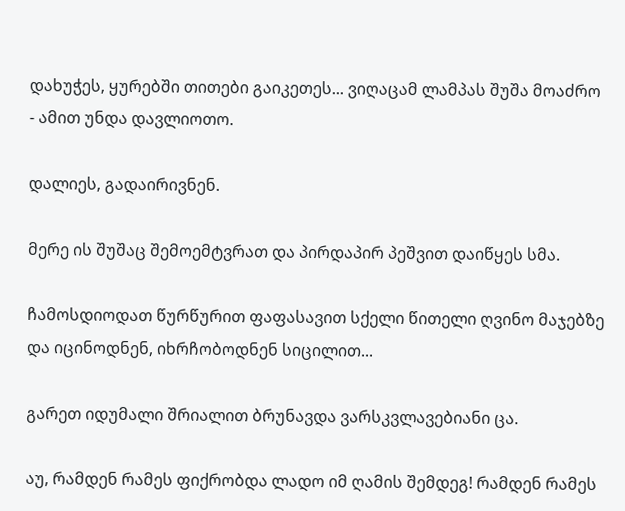დახუჭეს, ყურებში თითები გაიკეთეს... ვიღაცამ ლამპას შუშა მოაძრო - ამით უნდა დავლიოთო.

დალიეს, გადაირივნენ.

მერე ის შუშაც შემოემტვრათ და პირდაპირ პეშვით დაიწყეს სმა.

ჩამოსდიოდათ წურწურით ფაფასავით სქელი წითელი ღვინო მაჯებზე და იცინოდნენ, იხრჩობოდნენ სიცილით...

გარეთ იდუმალი შრიალით ბრუნავდა ვარსკვლავებიანი ცა.

აუ, რამდენ რამეს ფიქრობდა ლადო იმ ღამის შემდეგ! რამდენ რამეს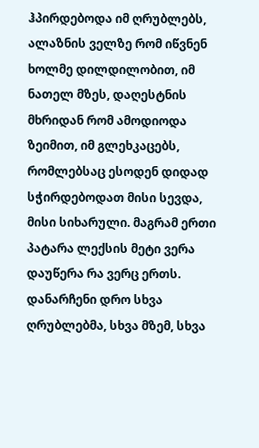ჰპირდებოდა იმ ღრუბლებს, ალაზნის ველზე რომ იწვნენ ხოლმე დილდილობით, იმ ნათელ მზეს, დაღესტნის მხრიდან რომ ამოდიოდა ზეიმით, იმ გლეხკაცებს, რომლებსაც ესოდენ დიდად სჭირდებოდათ მისი სევდა, მისი სიხარული. მაგრამ ერთი პატარა ლექსის მეტი ვერა დაუწერა რა ვერც ერთს. დანარჩენი დრო სხვა ღრუბლებმა, სხვა მზემ, სხვა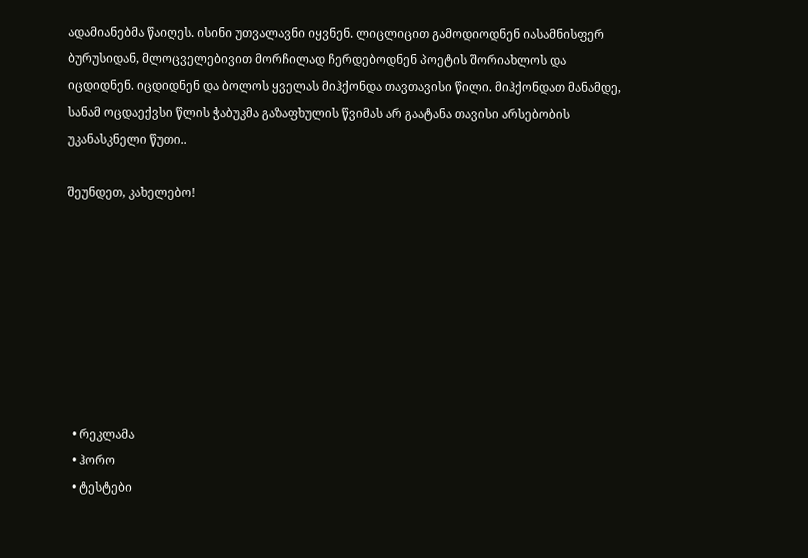ადამიანებმა წაიღეს. ისინი უთვალავნი იყვნენ. ლიცლიცით გამოდიოდნენ იასამნისფერ ბურუსიდან, მლოცველებივით მორჩილად ჩერდებოდნენ პოეტის შორიახლოს და იცდიდნენ. იცდიდნენ და ბოლოს ყველას მიჰქონდა თავთავისი წილი. მიჰქონდათ მანამდე, სანამ ოცდაექვსი წლის ჭაბუკმა გაზაფხულის წვიმას არ გაატანა თავისი არსებობის უკანასკნელი წუთი..

შეუნდეთ, კახელებო!








  • რეკლამა
  • ჰორო
  • ტესტები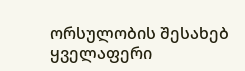ორსულობის შესახებ
ყველაფერი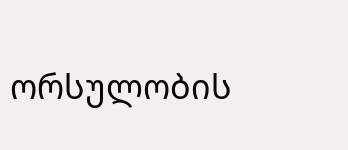ორსულობის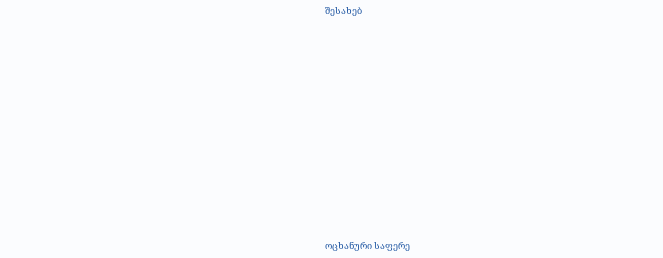შესახებ















ოცხანური საფერე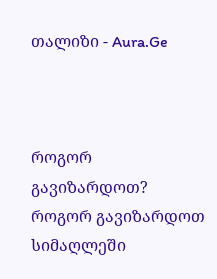თალიზი - Aura.Ge



როგორ გავიზარდოთ?
როგორ გავიზარდოთ სიმაღლეში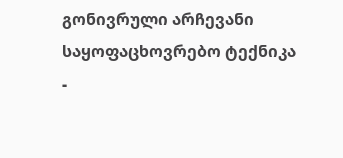გონივრული არჩევანი
საყოფაცხოვრებო ტექნიკა -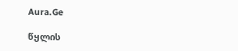Aura.Ge

წყლის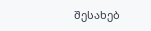შესახებ